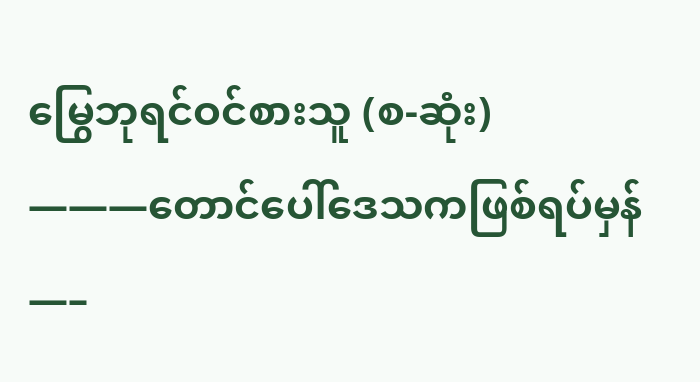မြွေဘုရင်ဝင်စားသူ (စ-ဆုံး)
———တောင်ပေါ်ဒေသကဖြစ်ရပ်မှန်—–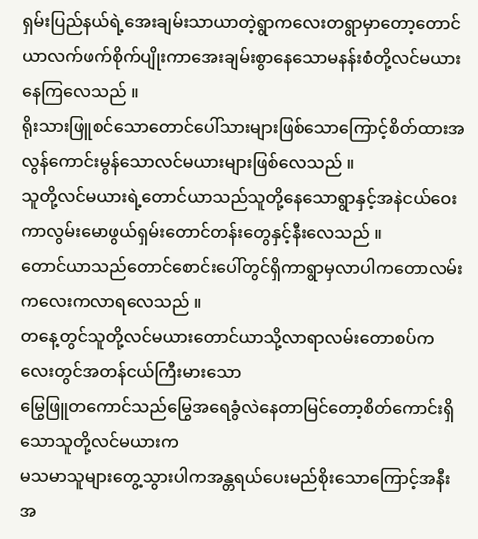ရှမ်းပြည်နယ်ရဲ့အေးချမ်းသာယာတဲ့ရွာကလေးတရွာမှာတော့တောင်ယာလက်ဖက်စိုက်ပျိုးကာအေးချမ်းစွာနေသောမနန်းစံတို့လင်မယားနေကြလေသည် ။
ရိုးသားဖြူစင်သောတောင်ပေါ်သားများဖြစ်သောကြောင့်စိတ်ထားအလွန်ကောင်းမွန်သောလင်မယားများဖြစ်လေသည် ။
သူတို့လင်မယားရဲ့တောင်ယာသည်သူတို့နေသောရွာနှင့်အနဲငယ်ဝေးကာလွမ်းမောဖွယ်ရှမ်းတောင်တန်းတွေနှင့်နီးလေသည် ။
တောင်ယာသည်တောင်စောင်းပေါ်တွင်ရှိကာရွာမှလာပါကတောလမ်းကလေးကလာရလေသည် ။
တနေ့တွင်သူတို့လင်မယားတောင်ယာသို့လာရာလမ်းတောစပ်ကလေးတွင်အတန်ငယ်ကြီးမားသော
မြွေဖြူတကောင်သည်မြွေအရေခွံလဲနေတာမြင်တော့စိတ်ကောင်းရှိသောသူတို့လင်မယားက
မသမာသူများတွေ့သွားပါကအန္တရယ်ပေးမည်စိုးသောကြောင့်အနီးအ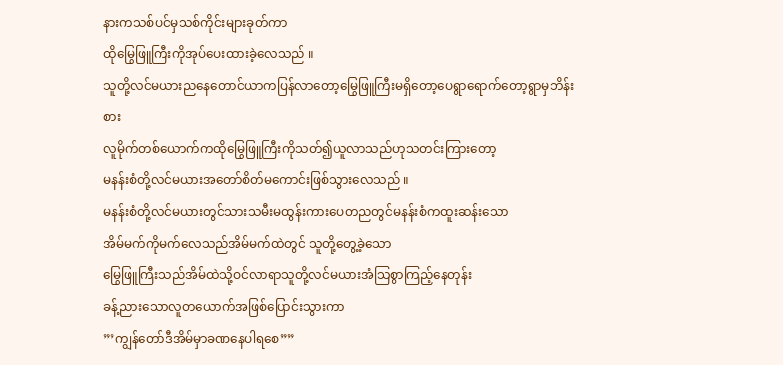နားကသစ်ပင်မှသစ်ကိုင်းများခုတ်ကာ
ထိုမြွေဖြူကြီးကိုအုပ်ပေးထားခဲ့လေသည် ။
သူတို့လင်မယားညနေတောင်ယာကပြန်လာတော့မြွေဖြူကြီးမရှိတော့ပေရွာရောက်တော့ရွာမှဘိန်းစား
လူမိုက်တစ်ယောက်ကထိုမြွေဖြူကြီးကိုသတ်၍ယူလာသည်ဟုသတင်းကြားတော့
မနန်းစံတို့လင်မယားအတော်စိတ်မကောင်းဖြစ်သွားလေသည် ။
မနန်းစံတို့လင်မယားတွင်သားသမီးမထွန်းကားပေတညတွင်မနန်းစံကထူးဆန်းသော
အိမ်မက်ကိုမက်လေသည်အိမ်မက်ထဲတွင် သူတို့တွေ့ခဲ့သော
မြွေဖြူကြီးသည်အိမ်ထဲသို့ဝင်လာရာသူတို့လင်မယားအံသြစွာကြည့်နေတုန်း
ခန့်ညားသောလူတယောက်အဖြစ်ပြောင်းသွားကာ
”’ကျွန်တော်ဒီအိမ်မှာခဏနေပါရစေ””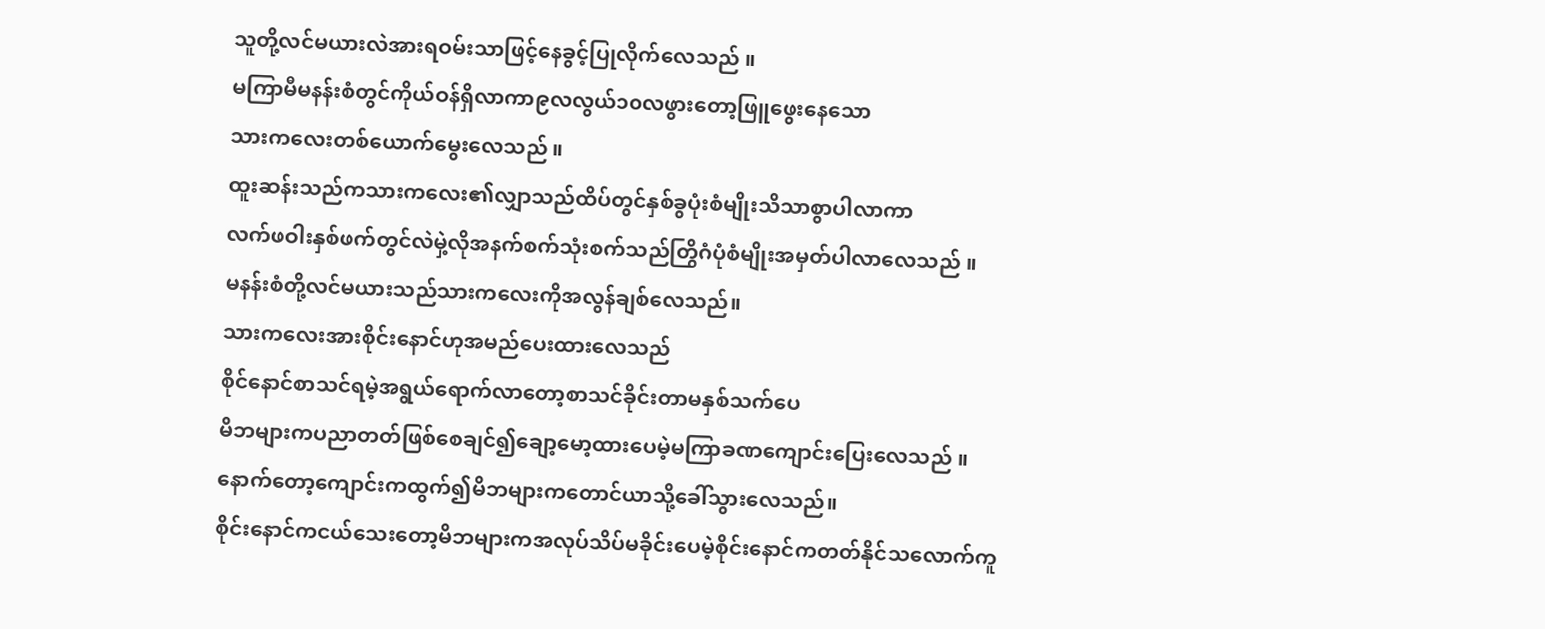သူတို့လင်မယားလဲအားရဝမ်းသာဖြင့်နေခွင့်ပြုလိုက်လေသည် ။
မကြာမီမနန်းစံတွင်ကိုယ်ဝန်ရှိလာကာ၉လလွယ်၁၀လဖွားတော့ဖြူဖွေးနေသော
သားကလေးတစ်ယောက်မွေးလေသည် ။
ထူးဆန်းသည်ကသားကလေး၏လျှာသည်ထိပ်တွင်နှစ်ခွပုံးစံမျိုးသိသာစွာပါလာကာ
လက်ဖဝါးနှစ်ဖက်တွင်လဲမှဲ့လိုအနက်စက်သုံးစက်သည်တြွိဂံပုံစံမျိုးအမှတ်ပါလာလေသည် ။
မနန်းစံတို့လင်မယားသည်သားကလေးကိုအလွန်ချစ်လေသည်။
သားကလေးအားစိုင်းနောင်ဟုအမည်ပေးထားလေသည်
စိုင်နောင်စာသင်ရမဲ့အရွယ်ရောက်လာတော့စာသင်ခိုင်းတာမနှစ်သက်ပေ
မိဘများကပညာတတ်ဖြစ်စေချင်၍ချော့မော့ထားပေမဲ့မကြာခဏကျောင်းပြေးလေသည် ။
နောက်တော့ကျောင်းကထွက်၍မိဘများကတောင်ယာသို့ခေါ်သွားလေသည်။
စိုင်းနောင်ကငယ်သေးတော့မိဘများကအလုပ်သိပ်မခိုင်းပေမဲ့စိုင်းနောင်ကတတ်နိုင်သလောက်ကူ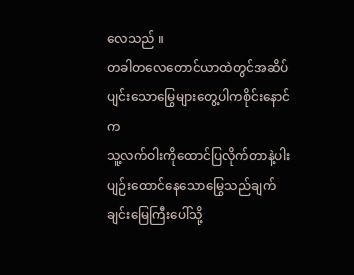လေသည် ။
တခါတလေတောင်ယာထဲတွင်အဆိပ်ပျင်းသောမြွေများတွေ့ပါကစိုင်းနောင်က
သူ့လက်ဝါးကိုထောင်ပြလိုက်တာနဲ့ပါးပျဉ်းထောင်နေသောမြွေသည်ချက်ချင်းမြေကြီးပေါ်သို့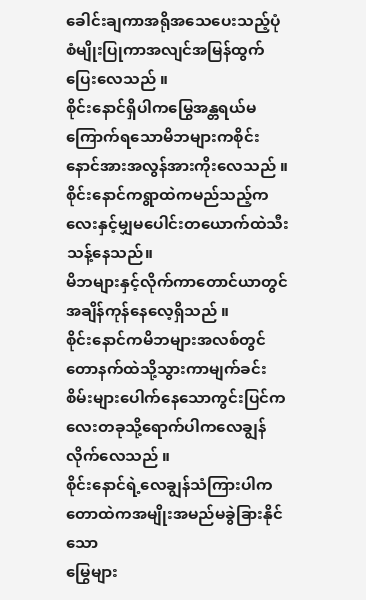ခေါင်းချကာအရိုအသေပေးသည့်ပုံစံမျိုးပြုကာအလျင်အမြန်ထွက်ပြေးလေသည် ။
စိုင်းနောင်ရှိပါကမြွေအန္တရယ်မကြောက်ရသောမိဘများကစိုင်းနောင်အားအလွန်အားကိုးလေသည် ။
စိုင်းနောင်ကရွာထဲကမည်သည့်ကလေးနှင့်မျှမပေါင်းတယောက်ထဲသီးသန့်နေသည်။
မိဘများနှင့်လိုက်ကာတောင်ယာတွင်အချိန်ကုန်နေလေ့ရှိသည် ။
စိုင်းနောင်ကမိဘများအလစ်တွင်တောနက်ထဲသို့သွားကာမျက်ခင်းစိမ်းများပေါက်နေသောကွင်းပြင်ကလေးတခုသို့ရောက်ပါကလေချွန်လိုက်လေသည် ။
စိုင်းနောင်ရဲ့လေချွန်သံကြားပါကတောထဲကအမျိုးအမည်မခွဲခြားနိုင်သော
မြွေများ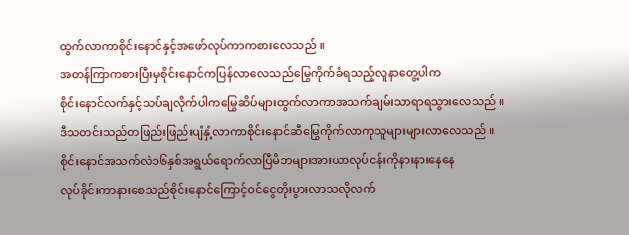ထွက်လာကာစိုင်းနောင်နှင့်အဖော်လုပ်ကာကစားလေသည် ။
အတန်ကြာကစားပြီးမှစိုင်းနောင်ကပြန်လာလေသည်မြွေကိုက်ခံရသည့်လူနာတွေ့ပါက
စိုင်းနောင်လက်နှင့်သပ်ချလိုက်ပါကမြွေဆိပ်များထွက်လာကာအသက်ချမ်းသာရာရသွားလေသည် ။
ဒီသတင်းသည်တဖြည်းဖြည်းပျံနှံ့လာကာစိုင်းနောင်ဆီမြွေကိုက်လာကုသူများများလာလေသည် ။
စိုင်းနောင်အသက်လဲ၁၆နှစ်အရွယ်ရောက်လာပြီမိဘများအားယာလုပ်ငန်းကိုနားနားနေနေ
လုပ်ခိုင်းကာနားစေသည်စိုင်းနောင်ကြောင့်ဝင်ငွေတိုးပွားလာသလိုလက်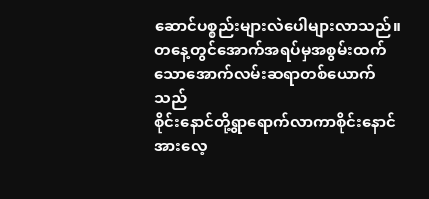ဆောင်ပစ္စည်းများလဲပေါများလာသည်။
တနေ့တွင်အောက်အရပ်မှအစွမ်းထက်သောအောက်လမ်းဆရာတစ်ယောက်သည်
စိုင်းနောင်တို့ရွာရောက်လာကာစိုင်းနောင်အားလေ့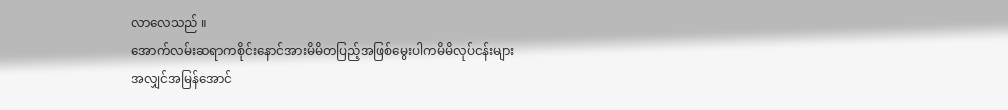လာလေသည် ။
အောက်လမ်းဆရာကစိုင်းနောင်အားမိမိတပြည့်အဖြစ်မွေးပါကမိမိလုပ်ငန်းများ
အလျှင်အမြန်အောင်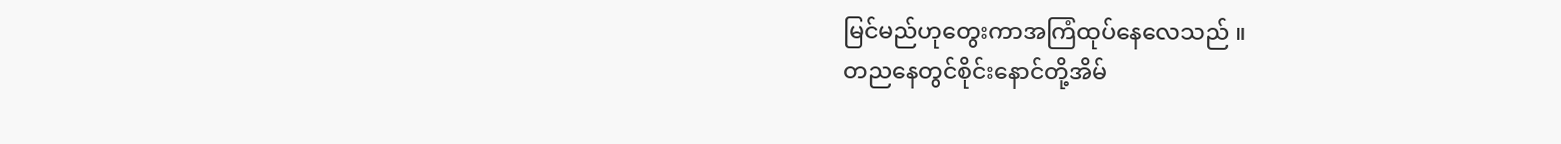မြင်မည်ဟုတွေးကာအကြံထုပ်နေလေသည် ။
တညနေတွင်စိုင်းနောင်တို့အိမ်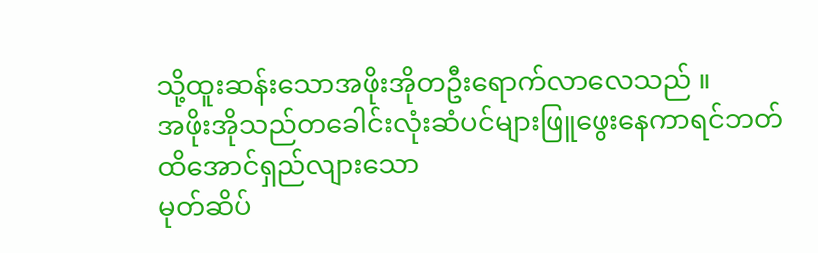သို့ထူးဆန်းသောအဖိုးအိုတဦးရောက်လာလေသည် ။
အဖိုးအိုသည်တခေါင်းလုံးဆံပင်များဖြူဖွေးနေကာရင်ဘတ်ထိအောင်ရှည်လျားသော
မုတ်ဆိပ်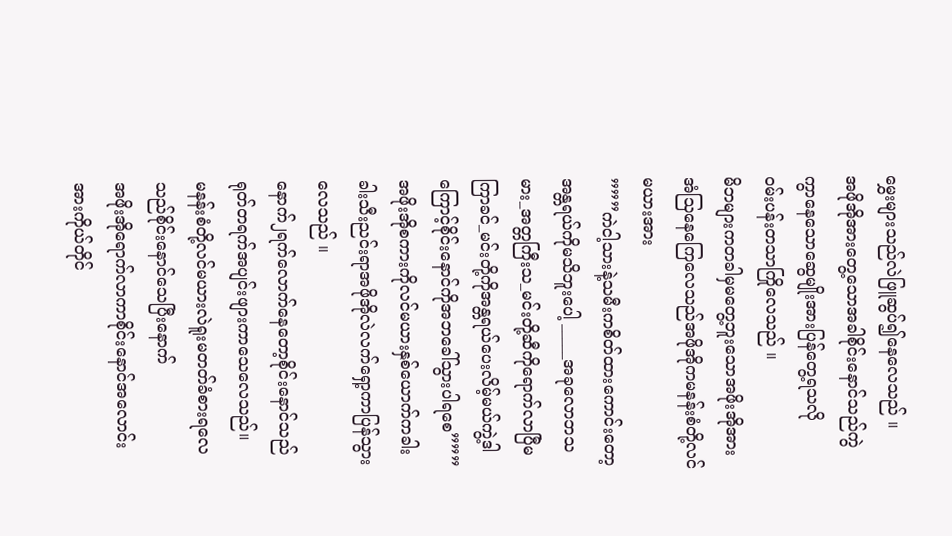မွှေးများသည်လဲဖြူဆွပ်၍နေလေသည် ။
အဖိုအိုအားတွေ့သောအခါစိုင်းနောင်သည်ကွဲကွာနေသောဆွေမျိုးအားပြန်တွေ့ရသလို
ဝမ်းပန်းတသာကြိုလေသည် ။
မိဘများကတခါမှမတွေ့ဘူးသောအဖိုးအိုအားအံသြနေကြေလေသည်အဖိုအိုကမနန်းစံတို့လင်မယားအား
”””ကဲငါ့သားနဲ့သမီးကစိတ်ထားကောင်းတော့အန္တရယ်ကိုမသိဘူးပေါ့ _____အခုလောဘသမား_အတ္တကြီးသ_မင်းတို့ဆီကိုရောက်လာပြီမကြာခင်_မင်းတို့ကိုအန္တရယ်ပေးလိမ့်မယ်ကွဲ့ဒါကြောင့်စိုင်းနောင်ကိုအဘခေါ်သွားပါရစေ”””
အဖိုးအိုစကားကိုလင်မယားနှစ်ယောက်ကခါးခါးသီးညင်းရာအဖိုအိုလဲလက်ရှော့ကာပြန်သွားလေသည် ။
နောက်၂ရက်လောက်နေတော့စိုင်းနောင်သည်ရုတ်တရက်အပျင်းဖျားကာသေလေသည်။
မနန်းစံတို့လင်မယားလဲရူးမတတ်ခံစားရလေသည်စိုင်းနောင်သေပြီးနောက်
အဖိုးအိုရောက်လာကာစိုင်းနောင်အလောင်းအားကိုယ်တိုင်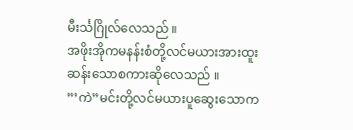မီးင်္သဂြိုလ်လေသည် ။
အဖိုးအိုကမနန်းစံတို့လင်မယားအားထူးဆန်းသောစကားဆိုလေသည် ။
”’ကဲ”မင်းတို့လင်မယားပူဆွေးသောက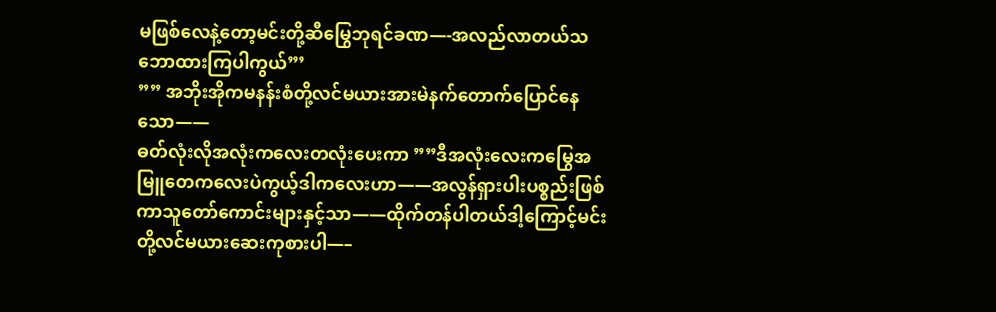မဖြစ်လေနဲ့တော့မင်းတို့ဆီမြွေဘုရင်ခဏ—-အလည်လာတယ်သဘောထားကြပါကွယ်”’
”” အဘိုးအိုကမနန်းစံတို့လင်မယားအားမဲနက်တောက်ပြောင်နေသော——
ဓတ်လုံးလိုအလုံးကလေးတလုံးပေးကာ ””ဒီအလုံးလေးကမြွေအမြူတေကလေးပဲကွယ့်ဒါကလေးဟာ——အလွန်ရှားပါးပစ္စည်းဖြစ်ကာသူတော်ကောင်းများနှင့်သာ——ထိုက်တန်ပါတယ်ဒါ့ကြောင့်မင်းတို့လင်မယားဆေးကုစားပါ—–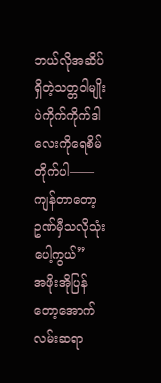ဘယ်လိုအဆိပ်ရှိတဲ့သတ္တဝါမျိုးပဲကိုက်ကိုက်ဒါလေးကိုရေစိမ်တိုက်ပါ——ကျန်တာတော့ဥဏ်မှီသလိုသုံးပေါ့ကွယ်”
အဖိုးအိုပြန်တော့အောက်လမ်းဆရာ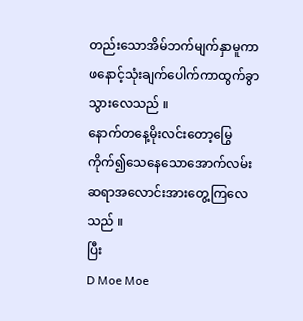တည်းသောအိမ်ဘက်မျက်နှာမူကာ
ဖနောင့်သုံးချက်ပေါက်ကာထွက်ခွာသွားလေသည် ။
နောက်တနေ့မိုးလင်းတော့မြွေကိုက်၍သေနေသောအောက်လမ်းဆရာအလောင်းအားတွေ့ကြလေသည် ။
ပြီး
D Moe Moe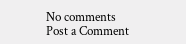No comments
Post a Comment